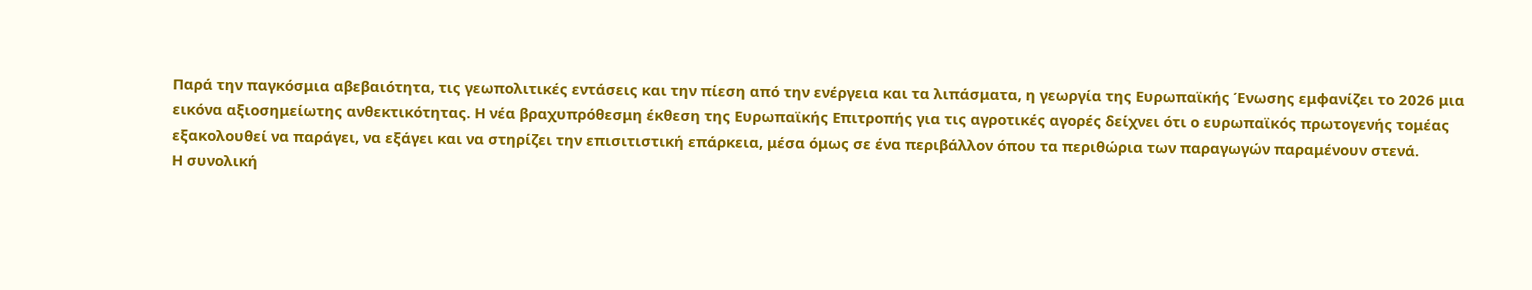Παρά την παγκόσμια αβεβαιότητα, τις γεωπολιτικές εντάσεις και την πίεση από την ενέργεια και τα λιπάσματα, η γεωργία της Ευρωπαϊκής Ένωσης εμφανίζει το 2026 μια εικόνα αξιοσημείωτης ανθεκτικότητας. Η νέα βραχυπρόθεσμη έκθεση της Ευρωπαϊκής Επιτροπής για τις αγροτικές αγορές δείχνει ότι ο ευρωπαϊκός πρωτογενής τομέας εξακολουθεί να παράγει, να εξάγει και να στηρίζει την επισιτιστική επάρκεια, μέσα όμως σε ένα περιβάλλον όπου τα περιθώρια των παραγωγών παραμένουν στενά.
Η συνολική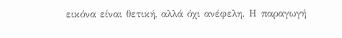εικόνα είναι θετική, αλλά όχι ανέφελη. Η παραγωγή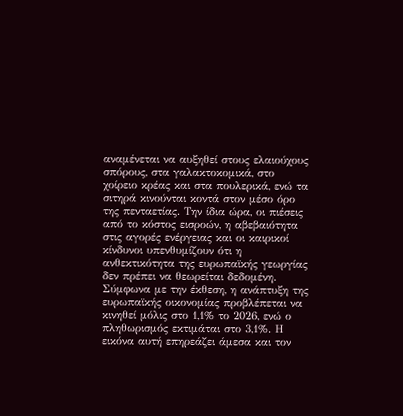αναμένεται να αυξηθεί στους ελαιούχους σπόρους, στα γαλακτοκομικά, στο χοίρειο κρέας και στα πουλερικά, ενώ τα σιτηρά κινούνται κοντά στον μέσο όρο της πενταετίας. Την ίδια ώρα, οι πιέσεις από το κόστος εισροών, η αβεβαιότητα στις αγορές ενέργειας και οι καιρικοί κίνδυνοι υπενθυμίζουν ότι η ανθεκτικότητα της ευρωπαϊκής γεωργίας δεν πρέπει να θεωρείται δεδομένη.
Σύμφωνα με την έκθεση, η ανάπτυξη της ευρωπαϊκής οικονομίας προβλέπεται να κινηθεί μόλις στο 1,1% το 2026, ενώ ο πληθωρισμός εκτιμάται στο 3,1%. Η εικόνα αυτή επηρεάζει άμεσα και τον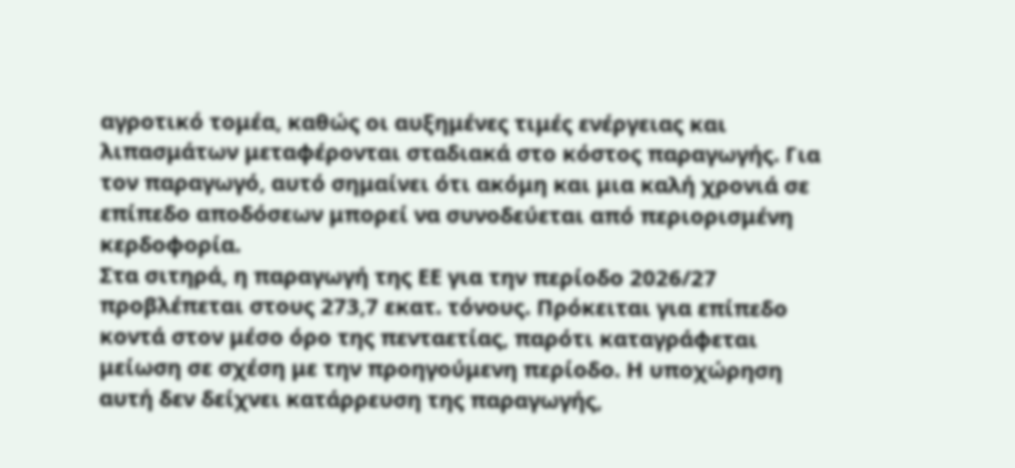αγροτικό τομέα, καθώς οι αυξημένες τιμές ενέργειας και λιπασμάτων μεταφέρονται σταδιακά στο κόστος παραγωγής. Για τον παραγωγό, αυτό σημαίνει ότι ακόμη και μια καλή χρονιά σε επίπεδο αποδόσεων μπορεί να συνοδεύεται από περιορισμένη κερδοφορία.
Στα σιτηρά, η παραγωγή της ΕΕ για την περίοδο 2026/27 προβλέπεται στους 273,7 εκατ. τόνους. Πρόκειται για επίπεδο κοντά στον μέσο όρο της πενταετίας, παρότι καταγράφεται μείωση σε σχέση με την προηγούμενη περίοδο. Η υποχώρηση αυτή δεν δείχνει κατάρρευση της παραγωγής,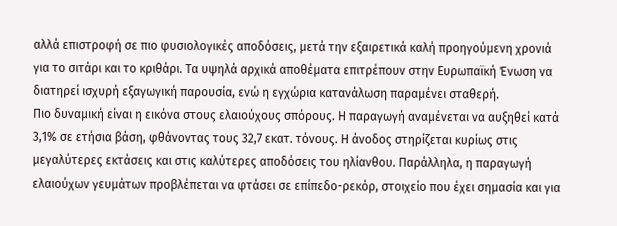αλλά επιστροφή σε πιο φυσιολογικές αποδόσεις, μετά την εξαιρετικά καλή προηγούμενη χρονιά για το σιτάρι και το κριθάρι. Τα υψηλά αρχικά αποθέματα επιτρέπουν στην Ευρωπαϊκή Ένωση να διατηρεί ισχυρή εξαγωγική παρουσία, ενώ η εγχώρια κατανάλωση παραμένει σταθερή.
Πιο δυναμική είναι η εικόνα στους ελαιούχους σπόρους. Η παραγωγή αναμένεται να αυξηθεί κατά 3,1% σε ετήσια βάση, φθάνοντας τους 32,7 εκατ. τόνους. Η άνοδος στηρίζεται κυρίως στις μεγαλύτερες εκτάσεις και στις καλύτερες αποδόσεις του ηλίανθου. Παράλληλα, η παραγωγή ελαιούχων γευμάτων προβλέπεται να φτάσει σε επίπεδο-ρεκόρ, στοιχείο που έχει σημασία και για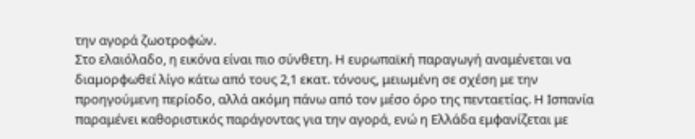την αγορά ζωοτροφών.
Στο ελαιόλαδο, η εικόνα είναι πιο σύνθετη. Η ευρωπαϊκή παραγωγή αναμένεται να διαμορφωθεί λίγο κάτω από τους 2,1 εκατ. τόνους, μειωμένη σε σχέση με την προηγούμενη περίοδο, αλλά ακόμη πάνω από τον μέσο όρο της πενταετίας. Η Ισπανία παραμένει καθοριστικός παράγοντας για την αγορά, ενώ η Ελλάδα εμφανίζεται με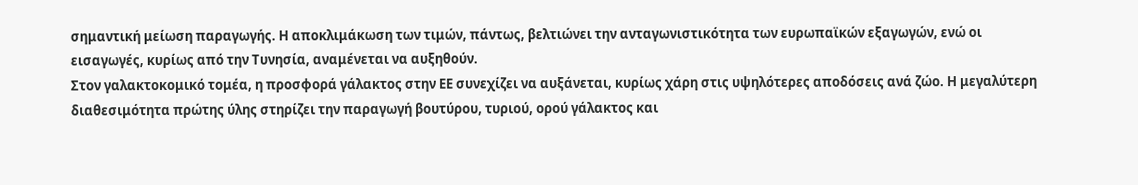σημαντική μείωση παραγωγής. Η αποκλιμάκωση των τιμών, πάντως, βελτιώνει την ανταγωνιστικότητα των ευρωπαϊκών εξαγωγών, ενώ οι εισαγωγές, κυρίως από την Τυνησία, αναμένεται να αυξηθούν.
Στον γαλακτοκομικό τομέα, η προσφορά γάλακτος στην ΕΕ συνεχίζει να αυξάνεται, κυρίως χάρη στις υψηλότερες αποδόσεις ανά ζώο. Η μεγαλύτερη διαθεσιμότητα πρώτης ύλης στηρίζει την παραγωγή βουτύρου, τυριού, ορού γάλακτος και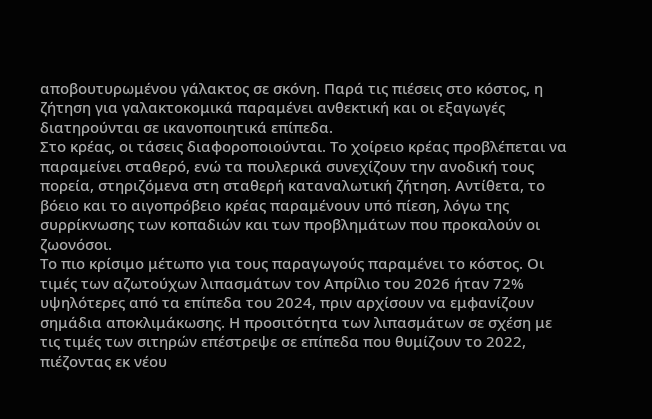αποβουτυρωμένου γάλακτος σε σκόνη. Παρά τις πιέσεις στο κόστος, η ζήτηση για γαλακτοκομικά παραμένει ανθεκτική και οι εξαγωγές διατηρούνται σε ικανοποιητικά επίπεδα.
Στο κρέας, οι τάσεις διαφοροποιούνται. Το χοίρειο κρέας προβλέπεται να παραμείνει σταθερό, ενώ τα πουλερικά συνεχίζουν την ανοδική τους πορεία, στηριζόμενα στη σταθερή καταναλωτική ζήτηση. Αντίθετα, το βόειο και το αιγοπρόβειο κρέας παραμένουν υπό πίεση, λόγω της συρρίκνωσης των κοπαδιών και των προβλημάτων που προκαλούν οι ζωονόσοι.
Το πιο κρίσιμο μέτωπο για τους παραγωγούς παραμένει το κόστος. Οι τιμές των αζωτούχων λιπασμάτων τον Απρίλιο του 2026 ήταν 72% υψηλότερες από τα επίπεδα του 2024, πριν αρχίσουν να εμφανίζουν σημάδια αποκλιμάκωσης. Η προσιτότητα των λιπασμάτων σε σχέση με τις τιμές των σιτηρών επέστρεψε σε επίπεδα που θυμίζουν το 2022, πιέζοντας εκ νέου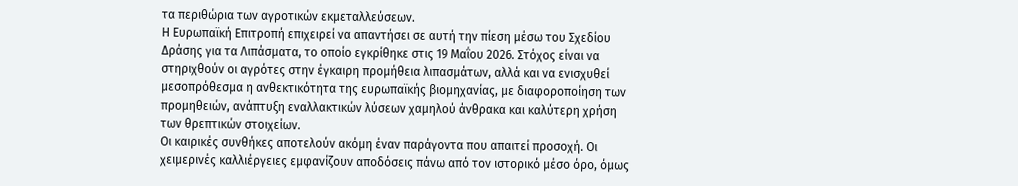τα περιθώρια των αγροτικών εκμεταλλεύσεων.
Η Ευρωπαϊκή Επιτροπή επιχειρεί να απαντήσει σε αυτή την πίεση μέσω του Σχεδίου Δράσης για τα Λιπάσματα, το οποίο εγκρίθηκε στις 19 Μαΐου 2026. Στόχος είναι να στηριχθούν οι αγρότες στην έγκαιρη προμήθεια λιπασμάτων, αλλά και να ενισχυθεί μεσοπρόθεσμα η ανθεκτικότητα της ευρωπαϊκής βιομηχανίας, με διαφοροποίηση των προμηθειών, ανάπτυξη εναλλακτικών λύσεων χαμηλού άνθρακα και καλύτερη χρήση των θρεπτικών στοιχείων.
Οι καιρικές συνθήκες αποτελούν ακόμη έναν παράγοντα που απαιτεί προσοχή. Οι χειμερινές καλλιέργειες εμφανίζουν αποδόσεις πάνω από τον ιστορικό μέσο όρο, όμως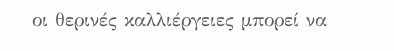οι θερινές καλλιέργειες μπορεί να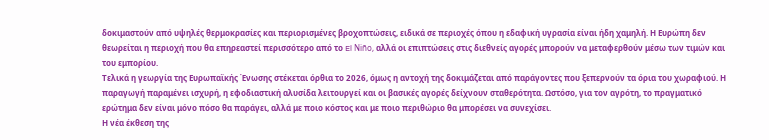δοκιμαστούν από υψηλές θερμοκρασίες και περιορισμένες βροχοπτώσεις, ειδικά σε περιοχές όπου η εδαφική υγρασία είναι ήδη χαμηλή. Η Ευρώπη δεν θεωρείται η περιοχή που θα επηρεαστεί περισσότερο από το El Niño, αλλά οι επιπτώσεις στις διεθνείς αγορές μπορούν να μεταφερθούν μέσω των τιμών και του εμπορίου.
Τελικά η γεωργία της Ευρωπαϊκής Ένωσης στέκεται όρθια το 2026, όμως η αντοχή της δοκιμάζεται από παράγοντες που ξεπερνούν τα όρια του χωραφιού. Η παραγωγή παραμένει ισχυρή, η εφοδιαστική αλυσίδα λειτουργεί και οι βασικές αγορές δείχνουν σταθερότητα. Ωστόσο, για τον αγρότη, το πραγματικό ερώτημα δεν είναι μόνο πόσο θα παράγει, αλλά με ποιο κόστος και με ποιο περιθώριο θα μπορέσει να συνεχίσει.
Η νέα έκθεση της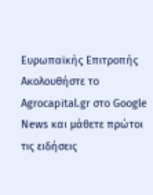Ευρωπαϊκής Επιτροπής
Ακολουθήστε το Agrocapital.gr στο Google News και μάθετε πρώτοι τις ειδήσεις